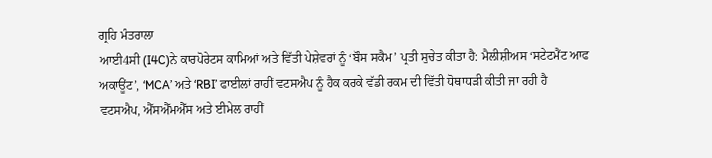ਗ੍ਰਹਿ ਮੰਤਰਾਲਾ
ਆਈ4ਸੀ (I4C)ਨੇ ਕਾਰਪੋਰੇਟਸ ਕਾਮਿਆਂ ਅਤੇ ਵਿੱਤੀ ਪੇਸ਼ੇਵਰਾਂ ਨੂੰ ‘ਬੌਸ ਸਕੈਮ’ ਪ੍ਰਤੀ ਸੁਚੇਤ ਕੀਤਾ ਹੈ: ਮੈਲੀਸ਼ੀਅਸ ‘ਸਟੇਟਮੈਂਟ ਆਫ ਅਕਾਊਂਟ’, ‘MCA’ ਅਤੇ ‘RBI’ ਫਾਈਲਾਂ ਰਾਹੀਂ ਵਟਸਐਪ ਨੂੰ ਹੈਕ ਕਰਕੇ ਵੱਡੀ ਰਕਮ ਦੀ ਵਿੱਤੀ ਧੋਥਾਧੜੀ ਕੀਤੀ ਜਾ ਰਹੀ ਹੈ
ਵਟਸਐਪ, ਐੱਸਐੱਮਐੱਸ ਅਤੇ ਈਮੇਲ ਰਾਹੀਂ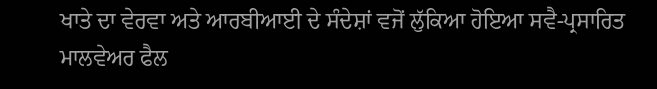ਖਾਤੇ ਦਾ ਵੇਰਵਾ ਅਤੇ ਆਰਬੀਆਈ ਦੇ ਸੰਦੇਸ਼ਾਂ ਵਜੋਂ ਲੁੱਕਿਆ ਹੋਇਆ ਸਵੈ-ਪ੍ਰਸਾਰਿਤ ਮਾਲਵੇਅਰ ਫੈਲ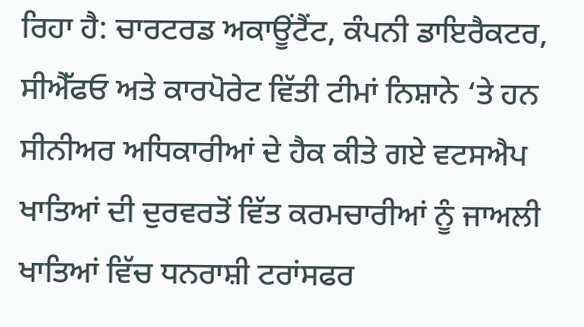ਰਿਹਾ ਹੈ: ਚਾਰਟਰਡ ਅਕਾਊਂਟੈਂਟ, ਕੰਪਨੀ ਡਾਇਰੈਕਟਰ, ਸੀਐੱਫਓ ਅਤੇ ਕਾਰਪੋਰੇਟ ਵਿੱਤੀ ਟੀਮਾਂ ਨਿਸ਼ਾਨੇ ‘ਤੇ ਹਨ
ਸੀਨੀਅਰ ਅਧਿਕਾਰੀਆਂ ਦੇ ਹੈਕ ਕੀਤੇ ਗਏ ਵਟਸਐਪ ਖਾਤਿਆਂ ਦੀ ਦੁਰਵਰਤੋਂ ਵਿੱਤ ਕਰਮਚਾਰੀਆਂ ਨੂੰ ਜਾਅਲੀ ਖਾਤਿਆਂ ਵਿੱਚ ਧਨਰਾਸ਼ੀ ਟਰਾਂਸਫਰ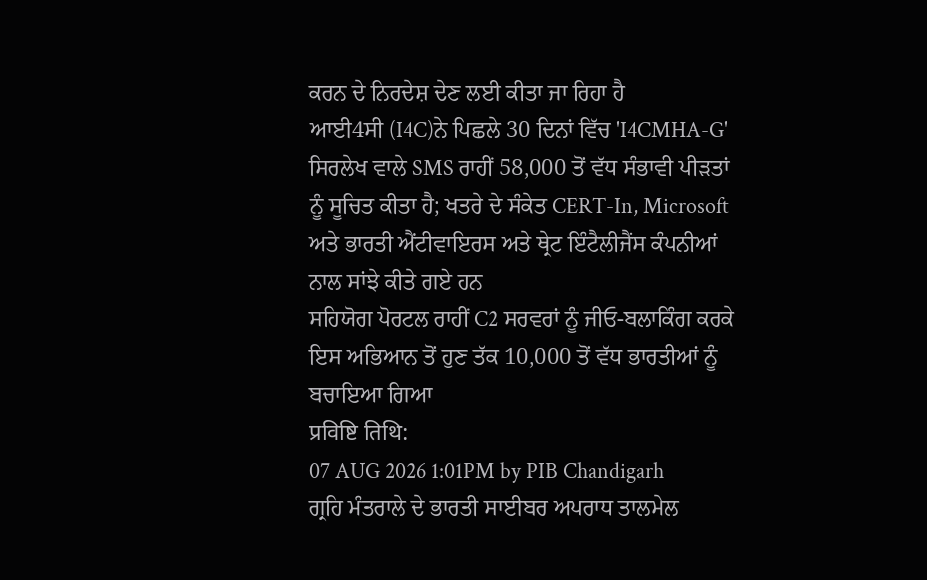ਕਰਨ ਦੇ ਨਿਰਦੇਸ਼ ਦੇਣ ਲਈ ਕੀਤਾ ਜਾ ਰਿਹਾ ਹੈ
ਆਈ4ਸੀ (I4C)ਨੇ ਪਿਛਲੇ 30 ਦਿਨਾਂ ਵਿੱਚ 'I4CMHA-G' ਸਿਰਲੇਖ ਵਾਲੇ SMS ਰਾਹੀਂ 58,000 ਤੋਂ ਵੱਧ ਸੰਭਾਵੀ ਪੀੜਤਾਂ ਨੂੰ ਸੂਚਿਤ ਕੀਤਾ ਹੈ; ਖਤਰੇ ਦੇ ਸੰਕੇਤ CERT-In, Microsoft ਅਤੇ ਭਾਰਤੀ ਐਂਟੀਵਾਇਰਸ ਅਤੇ ਥ੍ਰੇਟ ਇੰਟੈਲੀਜੈਂਸ ਕੰਪਨੀਆਂ ਨਾਲ ਸਾਂਝੇ ਕੀਤੇ ਗਏ ਹਨ
ਸਹਿਯੋਗ ਪੋਰਟਲ ਰਾਹੀਂ C2 ਸਰਵਰਾਂ ਨੂੰ ਜੀਓ-ਬਲਾਕਿੰਗ ਕਰਕੇ ਇਸ ਅਭਿਆਨ ਤੋਂ ਹੁਣ ਤੱਕ 10,000 ਤੋਂ ਵੱਧ ਭਾਰਤੀਆਂ ਨੂੰ ਬਚਾਇਆ ਗਿਆ
प्रविष्टि तिथि:
07 AUG 2026 1:01PM by PIB Chandigarh
ਗ੍ਰਹਿ ਮੰਤਰਾਲੇ ਦੇ ਭਾਰਤੀ ਸਾਈਬਰ ਅਪਰਾਧ ਤਾਲਮੇਲ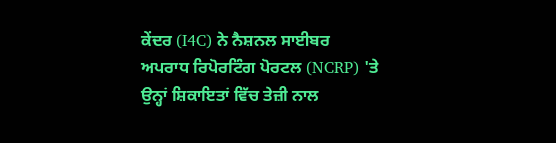ਕੇਂਦਰ (I4C) ਨੇ ਨੈਸ਼ਨਲ ਸਾਈਬਰ ਅਪਰਾਧ ਰਿਪੋਰਟਿੰਗ ਪੋਰਟਲ (NCRP) 'ਤੇ ਉਨ੍ਹਾਂ ਸ਼ਿਕਾਇਤਾਂ ਵਿੱਚ ਤੇਜ਼ੀ ਨਾਲ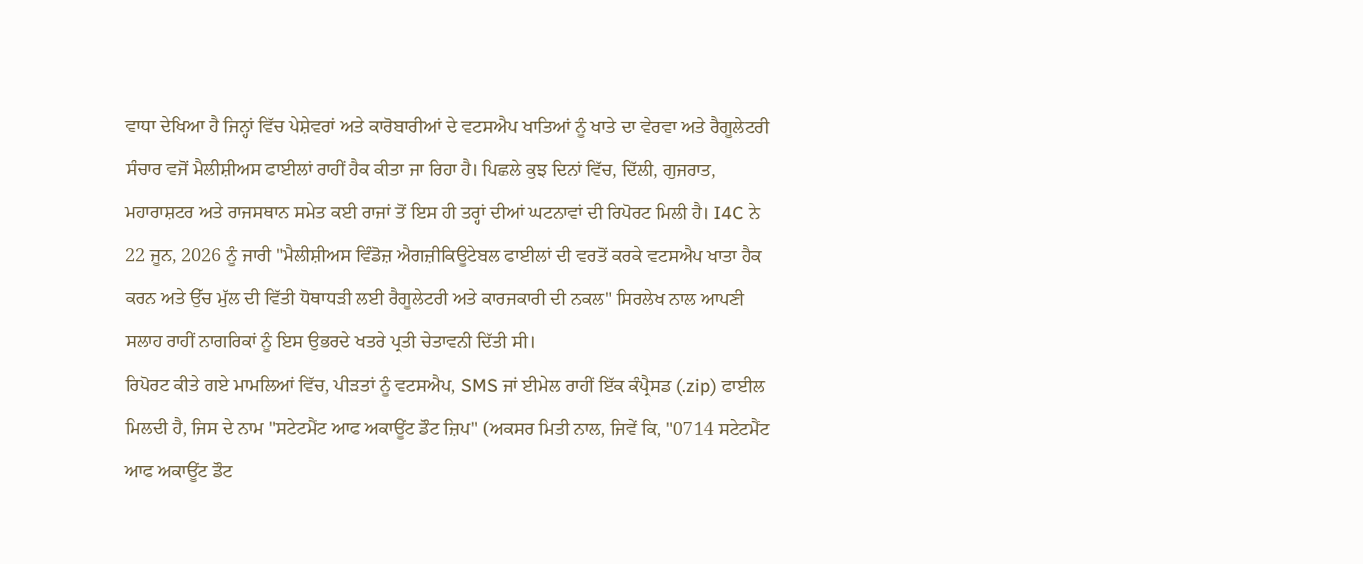ਵਾਧਾ ਦੇਖਿਆ ਹੈ ਜਿਨ੍ਹਾਂ ਵਿੱਚ ਪੇਸ਼ੇਵਰਾਂ ਅਤੇ ਕਾਰੋਬਾਰੀਆਂ ਦੇ ਵਟਸਐਪ ਖਾਤਿਆਂ ਨੂੰ ਖਾਤੇ ਦਾ ਵੇਰਵਾ ਅਤੇ ਰੈਗੂਲੇਟਰੀ ਸੰਚਾਰ ਵਜੋਂ ਮੈਲੀਸ਼ੀਅਸ ਫਾਈਲਾਂ ਰਾਹੀਂ ਹੈਕ ਕੀਤਾ ਜਾ ਰਿਹਾ ਹੈ। ਪਿਛਲੇ ਕੁਝ ਦਿਨਾਂ ਵਿੱਚ, ਦਿੱਲੀ, ਗੁਜਰਾਤ, ਮਹਾਰਾਸ਼ਟਰ ਅਤੇ ਰਾਜਸਥਾਨ ਸਮੇਤ ਕਈ ਰਾਜਾਂ ਤੋਂ ਇਸ ਹੀ ਤਰ੍ਹਾਂ ਦੀਆਂ ਘਟਨਾਵਾਂ ਦੀ ਰਿਪੋਰਟ ਮਿਲੀ ਹੈ। I4C ਨੇ 22 ਜੂਨ, 2026 ਨੂੰ ਜਾਰੀ "ਮੈਲੀਸ਼ੀਅਸ ਵਿੰਡੋਜ਼ ਐਗਜ਼ੀਕਿਊਟੇਬਲ ਫਾਈਲਾਂ ਦੀ ਵਰਤੋਂ ਕਰਕੇ ਵਟਸਐਪ ਖਾਤਾ ਹੈਕ ਕਰਨ ਅਤੇ ਉੱਚ ਮੁੱਲ ਦੀ ਵਿੱਤੀ ਧੋਥਾਧੜੀ ਲਈ ਰੈਗੂਲੇਟਰੀ ਅਤੇ ਕਾਰਜਕਾਰੀ ਦੀ ਨਕਲ" ਸਿਰਲੇਖ ਨਾਲ ਆਪਣੀ ਸਲਾਹ ਰਾਹੀਂ ਨਾਗਰਿਕਾਂ ਨੂੰ ਇਸ ਉਭਰਦੇ ਖਤਰੇ ਪ੍ਰਤੀ ਚੇਤਾਵਨੀ ਦਿੱਤੀ ਸੀ।
ਰਿਪੋਰਟ ਕੀਤੇ ਗਏ ਮਾਮਲਿਆਂ ਵਿੱਚ, ਪੀੜਤਾਂ ਨੂੰ ਵਟਸਐਪ, SMS ਜਾਂ ਈਮੇਲ ਰਾਹੀਂ ਇੱਕ ਕੰਪ੍ਰੈਸਡ (.zip) ਫਾਈਲ ਮਿਲਦੀ ਹੈ, ਜਿਸ ਦੇ ਨਾਮ "ਸਟੇਟਮੈਂਟ ਆਫ ਅਕਾਊਂਟ ਡੌਟ ਜ਼ਿਪ" (ਅਕਸਰ ਮਿਤੀ ਨਾਲ, ਜਿਵੇਂ ਕਿ, "0714 ਸਟੇਟਮੈਂਟ ਆਫ ਅਕਾਊਂਟ ਡੌਟ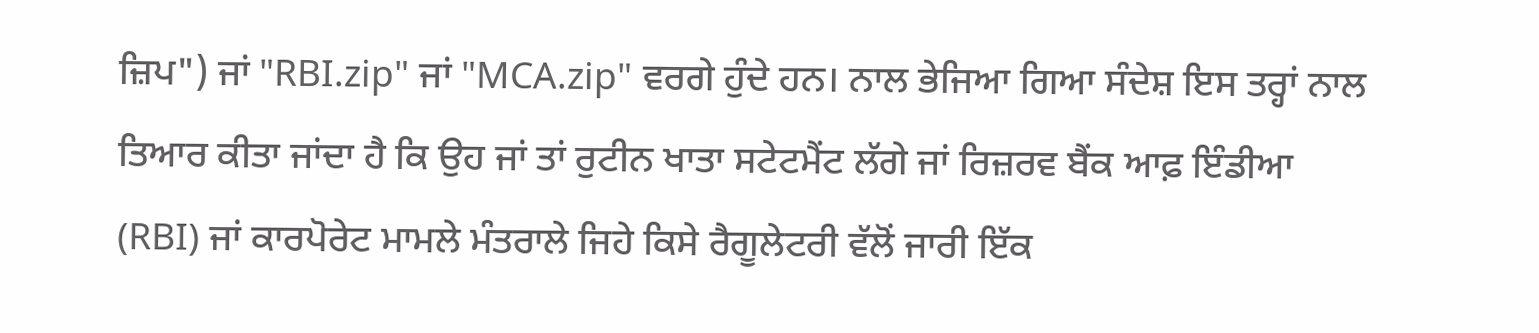ਜ਼ਿਪ") ਜਾਂ "RBI.zip" ਜਾਂ "MCA.zip" ਵਰਗੇ ਹੁੰਦੇ ਹਨ। ਨਾਲ ਭੇਜਿਆ ਗਿਆ ਸੰਦੇਸ਼ ਇਸ ਤਰ੍ਹਾਂ ਨਾਲ ਤਿਆਰ ਕੀਤਾ ਜਾਂਦਾ ਹੈ ਕਿ ਉਹ ਜਾਂ ਤਾਂ ਰੁਟੀਨ ਖਾਤਾ ਸਟੇਟਮੈਂਟ ਲੱਗੇ ਜਾਂ ਰਿਜ਼ਰਵ ਬੈਂਕ ਆਫ਼ ਇੰਡੀਆ (RBI) ਜਾਂ ਕਾਰਪੋਰੇਟ ਮਾਮਲੇ ਮੰਤਰਾਲੇ ਜਿਹੇ ਕਿਸੇ ਰੈਗੂਲੇਟਰੀ ਵੱਲੋਂ ਜਾਰੀ ਇੱਕ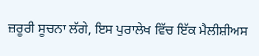ਜ਼ਰੂਰੀ ਸੂਚਨਾ ਲੱਗੇ, ਇਸ ਪੁਰਾਲੇਖ ਵਿੱਚ ਇੱਕ ਮੈਲੀਸ਼ੀਅਸ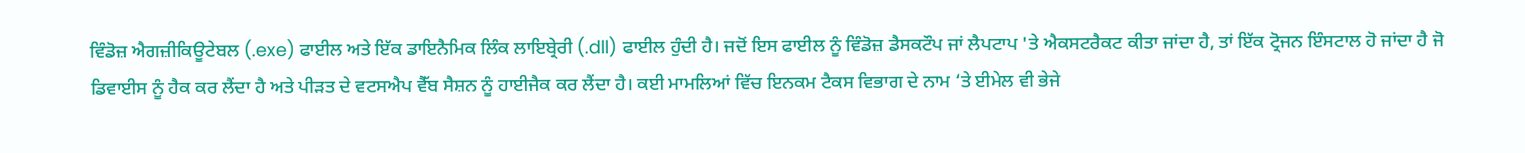ਵਿੰਡੋਜ਼ ਐਗਜ਼ੀਕਿਊਟੇਬਲ (.exe) ਫਾਈਲ ਅਤੇ ਇੱਕ ਡਾਇਨੈਮਿਕ ਲਿੰਕ ਲਾਇਬ੍ਰੇਰੀ (.dll) ਫਾਈਲ ਹੁੰਦੀ ਹੈ। ਜਦੋਂ ਇਸ ਫਾਈਲ ਨੂੰ ਵਿੰਡੋਜ਼ ਡੈਸਕਟੌਪ ਜਾਂ ਲੈਪਟਾਪ 'ਤੇ ਐਕਸਟਰੈਕਟ ਕੀਤਾ ਜਾਂਦਾ ਹੈ, ਤਾਂ ਇੱਕ ਟ੍ਰੋਜਨ ਇੰਸਟਾਲ ਹੋ ਜਾਂਦਾ ਹੈ ਜੋ ਡਿਵਾਈਸ ਨੂੰ ਹੈਕ ਕਰ ਲੈਂਦਾ ਹੈ ਅਤੇ ਪੀੜਤ ਦੇ ਵਟਸਐਪ ਵੈੱਬ ਸੈਸ਼ਨ ਨੂੰ ਹਾਈਜੈਕ ਕਰ ਲੈਂਦਾ ਹੈ। ਕਈ ਮਾਮਲਿਆਂ ਵਿੱਚ ਇਨਕਮ ਟੈਕਸ ਵਿਭਾਗ ਦੇ ਨਾਮ ‘ਤੇ ਈਮੇਲ ਵੀ ਭੇਜੇ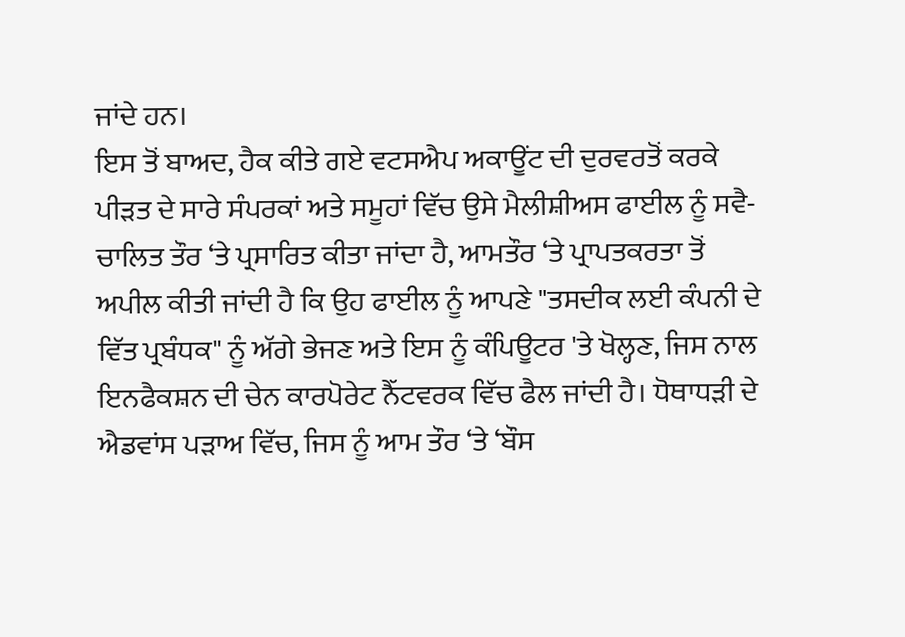ਜਾਂਦੇ ਹਨ।
ਇਸ ਤੋਂ ਬਾਅਦ, ਹੈਕ ਕੀਤੇ ਗਏ ਵਟਸਐਪ ਅਕਾਊਂਟ ਦੀ ਦੁਰਵਰਤੋਂ ਕਰਕੇ ਪੀੜਤ ਦੇ ਸਾਰੇ ਸੰਪਰਕਾਂ ਅਤੇ ਸਮੂਹਾਂ ਵਿੱਚ ਉਸੇ ਮੈਲੀਸ਼ੀਅਸ ਫਾਈਲ ਨੂੰ ਸਵੈ-ਚਾਲਿਤ ਤੌਰ ‘ਤੇ ਪ੍ਰਸਾਰਿਤ ਕੀਤਾ ਜਾਂਦਾ ਹੈ, ਆਮਤੌਰ ‘ਤੇ ਪ੍ਰਾਪਤਕਰਤਾ ਤੋਂ ਅਪੀਲ ਕੀਤੀ ਜਾਂਦੀ ਹੈ ਕਿ ਉਹ ਫਾਈਲ ਨੂੰ ਆਪਣੇ "ਤਸਦੀਕ ਲਈ ਕੰਪਨੀ ਦੇ ਵਿੱਤ ਪ੍ਰਬੰਧਕ" ਨੂੰ ਅੱਗੇ ਭੇਜਣ ਅਤੇ ਇਸ ਨੂੰ ਕੰਪਿਊਟਰ 'ਤੇ ਖੋਲ੍ਹਣ, ਜਿਸ ਨਾਲ ਇਨਫੈਕਸ਼ਨ ਦੀ ਚੇਨ ਕਾਰਪੋਰੇਟ ਨੈੱਟਵਰਕ ਵਿੱਚ ਫੈਲ ਜਾਂਦੀ ਹੈ। ਧੋਥਾਧੜੀ ਦੇ ਐਡਵਾਂਸ ਪੜਾਅ ਵਿੱਚ, ਜਿਸ ਨੂੰ ਆਮ ਤੌਰ ‘ਤੇ ‘ਬੌਸ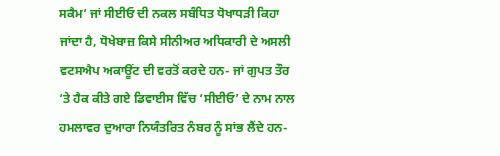ਸਕੈਮ’ ਜਾਂ ਸੀਈਓ ਦੀ ਨਕਲ ਸਬੰਧਿਤ ਧੋਖਾਧੜੀ ਕਿਹਾ ਜਾਂਦਾ ਹੈ, ਧੋਖੇਬਾਜ਼ ਕਿਸੇ ਸੀਨੀਅਰ ਅਧਿਕਾਰੀ ਦੇ ਅਸਲੀ ਵਟਸਐਪ ਅਕਾਊਂਟ ਦੀ ਵਰਤੋਂ ਕਰਦੇ ਹਨ- ਜਾਂ ਗੁਪਤ ਤੌਰ ‘ਤੇ ਹੈਕ ਕੀਤੇ ਗਏ ਡਿਵਾਈਸ ਵਿੱਚ ‘ਸੀਈਓ’ ਦੇ ਨਾਮ ਨਾਲ ਹਮਲਾਵਰ ਦੁਆਰਾ ਨਿਯੰਤਰਿਤ ਨੰਬਰ ਨੂੰ ਸਾਂਭ ਲੈਂਦੇ ਹਨ-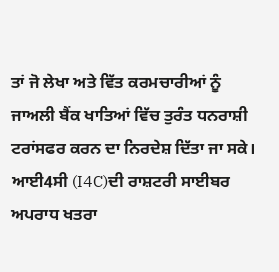ਤਾਂ ਜੋ ਲੇਖਾ ਅਤੇ ਵਿੱਤ ਕਰਮਚਾਰੀਆਂ ਨੂੰ ਜਾਅਲੀ ਬੈਂਕ ਖਾਤਿਆਂ ਵਿੱਚ ਤੁਰੰਤ ਧਨਰਾਸ਼ੀ ਟਰਾਂਸਫਰ ਕਰਨ ਦਾ ਨਿਰਦੇਸ਼ ਦਿੱਤਾ ਜਾ ਸਕੇ।
ਆਈ4ਸੀ (I4C)ਦੀ ਰਾਸ਼ਟਰੀ ਸਾਈਬਰ ਅਪਰਾਧ ਖਤਰਾ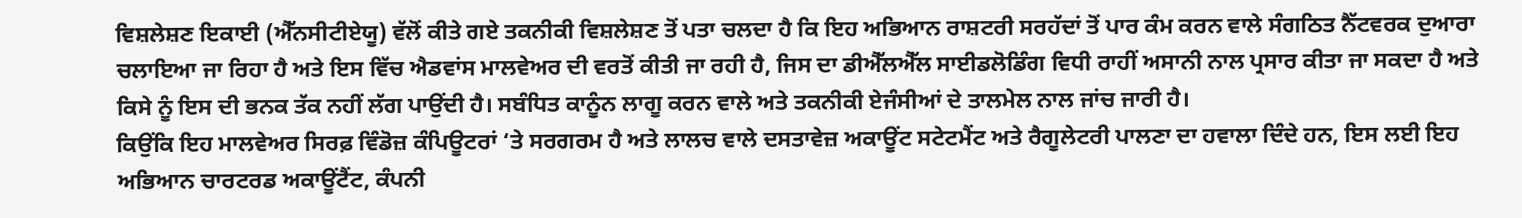ਵਿਸ਼ਲੇਸ਼ਣ ਇਕਾਈ (ਐੱਨਸੀਟੀਏਯੂ) ਵੱਲੋਂ ਕੀਤੇ ਗਏ ਤਕਨੀਕੀ ਵਿਸ਼ਲੇਸ਼ਣ ਤੋਂ ਪਤਾ ਚਲਦਾ ਹੈ ਕਿ ਇਹ ਅਭਿਆਨ ਰਾਸ਼ਟਰੀ ਸਰਹੱਦਾਂ ਤੋਂ ਪਾਰ ਕੰਮ ਕਰਨ ਵਾਲੇ ਸੰਗਠਿਤ ਨੈੱਟਵਰਕ ਦੁਆਰਾ ਚਲਾਇਆ ਜਾ ਰਿਹਾ ਹੈ ਅਤੇ ਇਸ ਵਿੱਚ ਐਡਵਾਂਸ ਮਾਲਵੇਅਰ ਦੀ ਵਰਤੋਂ ਕੀਤੀ ਜਾ ਰਹੀ ਹੈ, ਜਿਸ ਦਾ ਡੀਐੱਲਐੱਲ ਸਾਈਡਲੋਡਿੰਗ ਵਿਧੀ ਰਾਹੀਂ ਅਸਾਨੀ ਨਾਲ ਪ੍ਰਸਾਰ ਕੀਤਾ ਜਾ ਸਕਦਾ ਹੈ ਅਤੇ ਕਿਸੇ ਨੂੰ ਇਸ ਦੀ ਭਨਕ ਤੱਕ ਨਹੀਂ ਲੱਗ ਪਾਉਂਦੀ ਹੈ। ਸਬੰਧਿਤ ਕਾਨੂੰਨ ਲਾਗੂ ਕਰਨ ਵਾਲੇ ਅਤੇ ਤਕਨੀਕੀ ਏਜੰਸੀਆਂ ਦੇ ਤਾਲਮੇਲ ਨਾਲ ਜਾਂਚ ਜਾਰੀ ਹੈ।
ਕਿਉਂਕਿ ਇਹ ਮਾਲਵੇਅਰ ਸਿਰਫ਼ ਵਿੰਡੋਜ਼ ਕੰਪਿਊਟਰਾਂ ‘ਤੇ ਸਰਗਰਮ ਹੈ ਅਤੇ ਲਾਲਚ ਵਾਲੇ ਦਸਤਾਵੇਜ਼ ਅਕਾਊਂਟ ਸਟੇਟਮੈਂਟ ਅਤੇ ਰੈਗੂਲੇਟਰੀ ਪਾਲਣਾ ਦਾ ਹਵਾਲਾ ਦਿੰਦੇ ਹਨ, ਇਸ ਲਈ ਇਹ ਅਭਿਆਨ ਚਾਰਟਰਡ ਅਕਾਊਂਟੈਂਟ, ਕੰਪਨੀ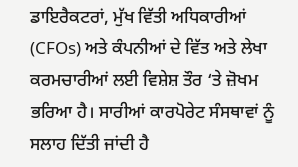ਡਾਇਰੈਕਟਰਾਂ, ਮੁੱਖ ਵਿੱਤੀ ਅਧਿਕਾਰੀਆਂ (CFOs) ਅਤੇ ਕੰਪਨੀਆਂ ਦੇ ਵਿੱਤ ਅਤੇ ਲੇਖਾ ਕਰਮਚਾਰੀਆਂ ਲਈ ਵਿਸ਼ੇਸ਼ ਤੌਰ ‘ਤੇ ਜ਼ੋਖਮ ਭਰਿਆ ਹੈ। ਸਾਰੀਆਂ ਕਾਰਪੋਰੇਟ ਸੰਸਥਾਵਾਂ ਨੂੰ ਸਲਾਹ ਦਿੱਤੀ ਜਾਂਦੀ ਹੈ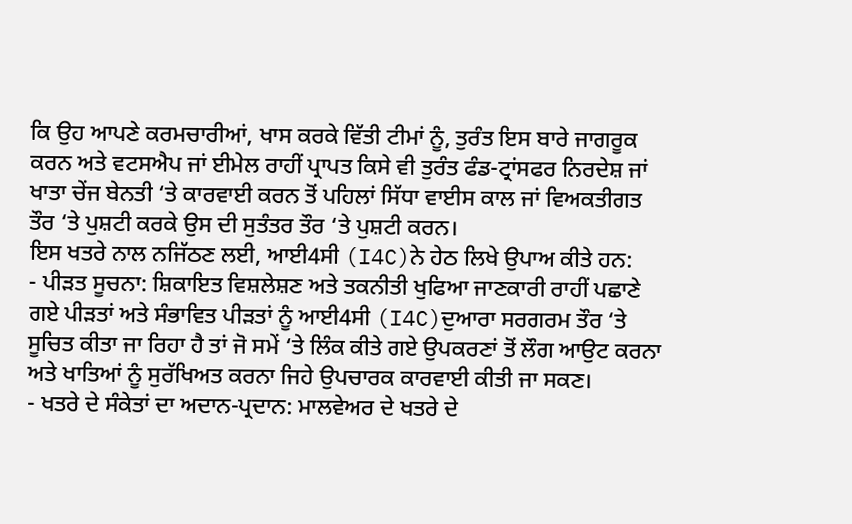ਕਿ ਉਹ ਆਪਣੇ ਕਰਮਚਾਰੀਆਂ, ਖਾਸ ਕਰਕੇ ਵਿੱਤੀ ਟੀਮਾਂ ਨੂੰ, ਤੁਰੰਤ ਇਸ ਬਾਰੇ ਜਾਗਰੂਕ ਕਰਨ ਅਤੇ ਵਟਸਐਪ ਜਾਂ ਈਮੇਲ ਰਾਹੀਂ ਪ੍ਰਾਪਤ ਕਿਸੇ ਵੀ ਤੁਰੰਤ ਫੰਡ-ਟ੍ਰਾਂਸਫਰ ਨਿਰਦੇਸ਼ ਜਾਂ ਖਾਤਾ ਚੇਂਜ ਬੇਨਤੀ ‘ਤੇ ਕਾਰਵਾਈ ਕਰਨ ਤੋਂ ਪਹਿਲਾਂ ਸਿੱਧਾ ਵਾਈਸ ਕਾਲ ਜਾਂ ਵਿਅਕਤੀਗਤ ਤੌਰ ‘ਤੇ ਪੁਸ਼ਟੀ ਕਰਕੇ ਉਸ ਦੀ ਸੁਤੰਤਰ ਤੌਰ ‘ਤੇ ਪੁਸ਼ਟੀ ਕਰਨ।
ਇਸ ਖਤਰੇ ਨਾਲ ਨਜਿੱਠਣ ਲਈ, ਆਈ4ਸੀ (I4C)ਨੇ ਹੇਠ ਲਿਖੇ ਉਪਾਅ ਕੀਤੇ ਹਨ:
- ਪੀੜਤ ਸੂਚਨਾ: ਸ਼ਿਕਾਇਤ ਵਿਸ਼ਲੇਸ਼ਣ ਅਤੇ ਤਕਨੀਤੀ ਖੁਫਿਆ ਜਾਣਕਾਰੀ ਰਾਹੀਂ ਪਛਾਣੇ ਗਏ ਪੀੜਤਾਂ ਅਤੇ ਸੰਭਾਵਿਤ ਪੀੜਤਾਂ ਨੂੰ ਆਈ4ਸੀ (I4C)ਦੁਆਰਾ ਸਰਗਰਮ ਤੌਰ ‘ਤੇ ਸੂਚਿਤ ਕੀਤਾ ਜਾ ਰਿਹਾ ਹੈ ਤਾਂ ਜੋ ਸਮੇਂ ‘ਤੇ ਲਿੰਕ ਕੀਤੇ ਗਏ ਉਪਕਰਣਾਂ ਤੋਂ ਲੌਗ ਆਉਟ ਕਰਨਾ ਅਤੇ ਖਾਤਿਆਂ ਨੂੰ ਸੁਰੱਖਿਅਤ ਕਰਨਾ ਜਿਹੇ ਉਪਚਾਰਕ ਕਾਰਵਾਈ ਕੀਤੀ ਜਾ ਸਕਣ।
- ਖਤਰੇ ਦੇ ਸੰਕੇਤਾਂ ਦਾ ਅਦਾਨ-ਪ੍ਰਦਾਨ: ਮਾਲਵੇਅਰ ਦੇ ਖਤਰੇ ਦੇ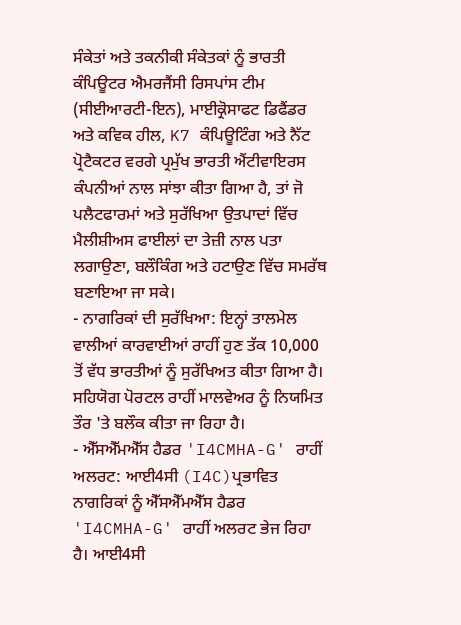ਸੰਕੇਤਾਂ ਅਤੇ ਤਕਨੀਕੀ ਸੰਕੇਤਕਾਂ ਨੂੰ ਭਾਰਤੀ ਕੰਪਿਊਟਰ ਐਮਰਜੈਂਸੀ ਰਿਸਪਾਂਸ ਟੀਮ (ਸੀਈਆਰਟੀ-ਇਨ), ਮਾਈਕ੍ਰੋਸਾਫਟ ਡਿਫੈਂਡਰ ਅਤੇ ਕਵਿਕ ਹੀਲ, K7 ਕੰਪਿਊਟਿੰਗ ਅਤੇ ਨੈੱਟ ਪ੍ਰੋਟੈਕਟਰ ਵਰਗੇ ਪ੍ਰਮੁੱਖ ਭਾਰਤੀ ਐਂਟੀਵਾਇਰਸ ਕੰਪਨੀਆਂ ਨਾਲ ਸਾਂਝਾ ਕੀਤਾ ਗਿਆ ਹੈ, ਤਾਂ ਜੋ ਪਲੈਟਫਾਰਮਾਂ ਅਤੇ ਸੁਰੱਖਿਆ ਉਤਪਾਦਾਂ ਵਿੱਚ ਮੈਲੀਸ਼ੀਅਸ ਫਾਈਲਾਂ ਦਾ ਤੇਜ਼ੀ ਨਾਲ ਪਤਾ ਲਗਾਉਣਾ, ਬਲੌਕਿੰਗ ਅਤੇ ਹਟਾਉਣ ਵਿੱਚ ਸਮਰੱਥ ਬਣਾਇਆ ਜਾ ਸਕੇ।
- ਨਾਗਰਿਕਾਂ ਦੀ ਸੁਰੱਖਿਆ: ਇਨ੍ਹਾਂ ਤਾਲਮੇਲ ਵਾਲੀਆਂ ਕਾਰਵਾਈਆਂ ਰਾਹੀਂ ਹੁਣ ਤੱਕ 10,000 ਤੋਂ ਵੱਧ ਭਾਰਤੀਆਂ ਨੂੰ ਸੁਰੱਖਿਅਤ ਕੀਤਾ ਗਿਆ ਹੈ। ਸਹਿਯੋਗ ਪੋਰਟਲ ਰਾਹੀਂ ਮਾਲਵੇਅਰ ਨੂੰ ਨਿਯਮਿਤ ਤੌਰ 'ਤੇ ਬਲੌਕ ਕੀਤਾ ਜਾ ਰਿਹਾ ਹੈ।
- ਐੱਸਐੱਮਐੱਸ ਹੈਡਰ 'I4CMHA-G' ਰਾਹੀਂ ਅਲਰਟ: ਆਈ4ਸੀ (I4C)ਪ੍ਰਭਾਵਿਤ ਨਾਗਰਿਕਾਂ ਨੂੰ ਐੱਸਐੱਮਐੱਸ ਹੈਡਰ 'I4CMHA-G' ਰਾਹੀਂ ਅਲਰਟ ਭੇਜ ਰਿਹਾ ਹੈ। ਆਈ4ਸੀ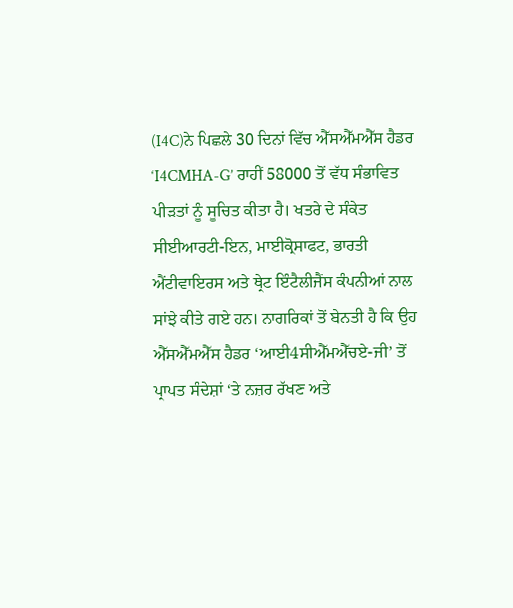(I4C)ਨੇ ਪਿਛਲੇ 30 ਦਿਨਾਂ ਵਿੱਚ ਐੱਸਐੱਮਐੱਸ ਹੈਡਰ ‘I4CMHA-G’ ਰਾਹੀਂ 58000 ਤੋਂ ਵੱਧ ਸੰਭਾਵਿਤ ਪੀੜਤਾਂ ਨੂੰ ਸੂਚਿਤ ਕੀਤਾ ਹੈ। ਖਤਰੇ ਦੇ ਸੰਕੇਤ ਸੀਈਆਰਟੀ-ਇਨ, ਮਾਈਕ੍ਰੋਸਾਫਟ, ਭਾਰਤੀ ਐਂਟੀਵਾਇਰਸ ਅਤੇ ਥ੍ਰੇਟ ਇੰਟੈਲੀਜੈਂਸ ਕੰਪਨੀਆਂ ਨਾਲ ਸਾਂਝੇ ਕੀਤੇ ਗਏ ਹਨ। ਨਾਗਰਿਕਾਂ ਤੋਂ ਬੇਨਤੀ ਹੈ ਕਿ ਉਹ ਐੱਸਐੱਮਐੱਸ ਹੈਡਰ ‘ਆਈ4ਸੀਐੱਮਐੱਚਏ-ਜੀ’ ਤੋਂ ਪ੍ਰਾਪਤ ਸੰਦੇਸ਼ਾਂ ‘ਤੇ ਨਜ਼ਰ ਰੱਖਣ ਅਤੇ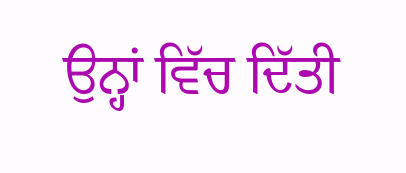ਉਨ੍ਹਾਂ ਵਿੱਚ ਦਿੱਤੀ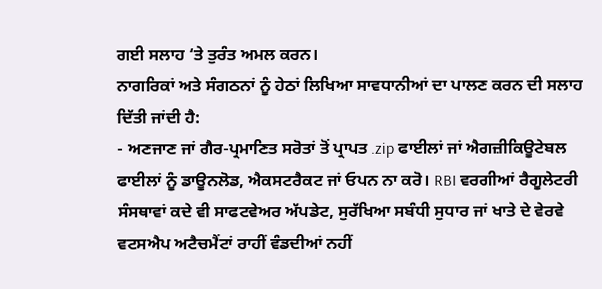ਗਈ ਸਲਾਹ ‘ਤੇ ਤੁਰੰਤ ਅਮਲ ਕਰਨ।
ਨਾਗਰਿਕਾਂ ਅਤੇ ਸੰਗਠਨਾਂ ਨੂੰ ਹੇਠਾਂ ਲਿਖਿਆ ਸਾਵਧਾਨੀਆਂ ਦਾ ਪਾਲਣ ਕਰਨ ਦੀ ਸਲਾਹ ਦਿੱਤੀ ਜਾਂਦੀ ਹੈ:
- ਅਣਜਾਣ ਜਾਂ ਗੈਰ-ਪ੍ਰਮਾਣਿਤ ਸਰੋਤਾਂ ਤੋਂ ਪ੍ਰਾਪਤ .zip ਫਾਈਲਾਂ ਜਾਂ ਐਗਜ਼ੀਕਿਊਟੇਬਲ ਫਾਈਲਾਂ ਨੂੰ ਡਾਊਨਲੋਡ, ਐਕਸਟਰੈਕਟ ਜਾਂ ਓਪਨ ਨਾ ਕਰੋ। RBI ਵਰਗੀਆਂ ਰੈਗੂਲੇਟਰੀ ਸੰਸਥਾਵਾਂ ਕਦੇ ਵੀ ਸਾਫਟਵੇਅਰ ਅੱਪਡੇਟ, ਸੁਰੱਖਿਆ ਸਬੰਧੀ ਸੁਧਾਰ ਜਾਂ ਖਾਤੇ ਦੇ ਵੇਰਵੇ ਵਟਸਐਪ ਅਟੈਚਮੈਂਟਾਂ ਰਾਹੀਂ ਵੰਡਦੀਆਂ ਨਹੀਂ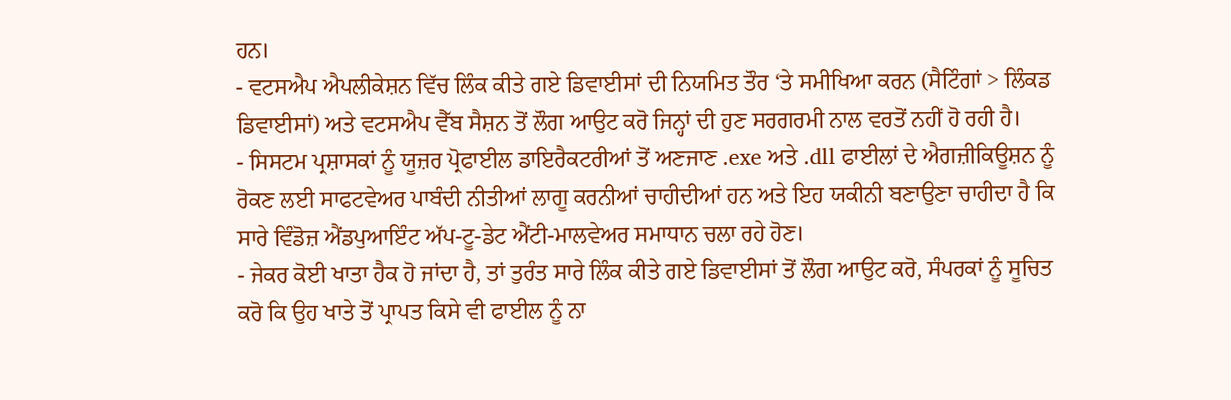ਹਨ।
- ਵਟਸਐਪ ਐਪਲੀਕੇਸ਼ਨ ਵਿੱਚ ਲਿੰਕ ਕੀਤੇ ਗਏ ਡਿਵਾਈਸਾਂ ਦੀ ਨਿਯਮਿਤ ਤੌਰ ‘ਤੇ ਸਮੀਖਿਆ ਕਰਨ (ਸੈਟਿੰਗਾਂ > ਲਿੰਕਡ ਡਿਵਾਈਸਾਂ) ਅਤੇ ਵਟਸਐਪ ਵੈੱਬ ਸੈਸ਼ਨ ਤੋਂ ਲੌਗ ਆਉਟ ਕਰੋ ਜਿਨ੍ਹਾਂ ਦੀ ਹੁਣ ਸਰਗਰਮੀ ਨਾਲ ਵਰਤੋਂ ਨਹੀਂ ਹੋ ਰਹੀ ਹੈ।
- ਸਿਸਟਮ ਪ੍ਰਸ਼ਾਸਕਾਂ ਨੂੰ ਯੂਜ਼ਰ ਪ੍ਰੋਫਾਈਲ ਡਾਇਰੈਕਟਰੀਆਂ ਤੋਂ ਅਣਜਾਣ .exe ਅਤੇ .dll ਫਾਈਲਾਂ ਦੇ ਐਗਜ਼ੀਕਿਊਸ਼ਨ ਨੂੰ ਰੋਕਣ ਲਈ ਸਾਫਟਵੇਅਰ ਪਾਬੰਦੀ ਨੀਤੀਆਂ ਲਾਗੂ ਕਰਨੀਆਂ ਚਾਹੀਦੀਆਂ ਹਨ ਅਤੇ ਇਹ ਯਕੀਨੀ ਬਣਾਉਣਾ ਚਾਹੀਦਾ ਹੈ ਕਿ ਸਾਰੇ ਵਿੰਡੋਜ਼ ਐਂਡਪੁਆਇੰਟ ਅੱਪ-ਟੂ-ਡੇਟ ਐਂਟੀ-ਮਾਲਵੇਅਰ ਸਮਾਧਾਨ ਚਲਾ ਰਹੇ ਹੋਣ।
- ਜੇਕਰ ਕੋਈ ਖਾਤਾ ਹੈਕ ਹੋ ਜਾਂਦਾ ਹੈ, ਤਾਂ ਤੁਰੰਤ ਸਾਰੇ ਲਿੰਕ ਕੀਤੇ ਗਏ ਡਿਵਾਈਸਾਂ ਤੋਂ ਲੌਗ ਆਉਟ ਕਰੋ, ਸੰਪਰਕਾਂ ਨੂੰ ਸੂਚਿਤ ਕਰੋ ਕਿ ਉਹ ਖਾਤੇ ਤੋਂ ਪ੍ਰਾਪਤ ਕਿਸੇ ਵੀ ਫਾਈਲ ਨੂੰ ਨਾ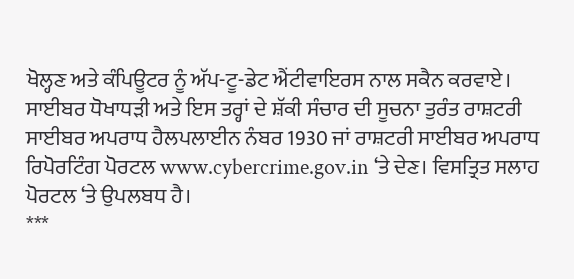ਖੋਲ੍ਹਣ ਅਤੇ ਕੰਪਿਊਟਰ ਨੂੰ ਅੱਪ-ਟੂ-ਡੇਟ ਐਂਟੀਵਾਇਰਸ ਨਾਲ ਸਕੈਨ ਕਰਵਾਏ।
ਸਾਈਬਰ ਧੋਖਾਧੜੀ ਅਤੇ ਇਸ ਤਰ੍ਹਾਂ ਦੇ ਸ਼ੱਕੀ ਸੰਚਾਰ ਦੀ ਸੂਚਨਾ ਤੁਰੰਤ ਰਾਸ਼ਟਰੀ ਸਾਈਬਰ ਅਪਰਾਧ ਹੈਲਪਲਾਈਨ ਨੰਬਰ 1930 ਜਾਂ ਰਾਸ਼ਟਰੀ ਸਾਈਬਰ ਅਪਰਾਧ ਰਿਪੋਰਟਿੰਗ ਪੋਰਟਲ www.cybercrime.gov.in ‘ਤੇ ਦੇਣ। ਵਿਸਤ੍ਰਿਤ ਸਲਾਹ ਪੋਰਟਲ ‘ਤੇ ਉਪਲਬਧ ਹੈ।
***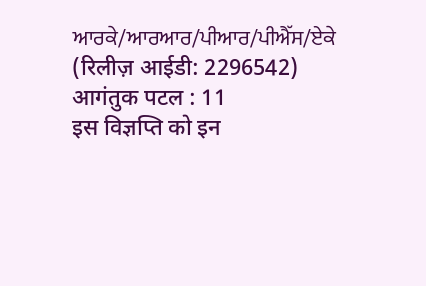ਆਰਕੇ/ਆਰਆਰ/ਪੀਆਰ/ਪੀਐੱਸ/ਏਕੇ
(रिलीज़ आईडी: 2296542)
आगंतुक पटल : 11
इस विज्ञप्ति को इन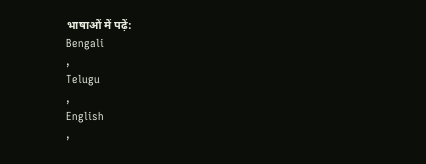भाषाओं में पढ़ें:
Bengali
,
Telugu
,
English
,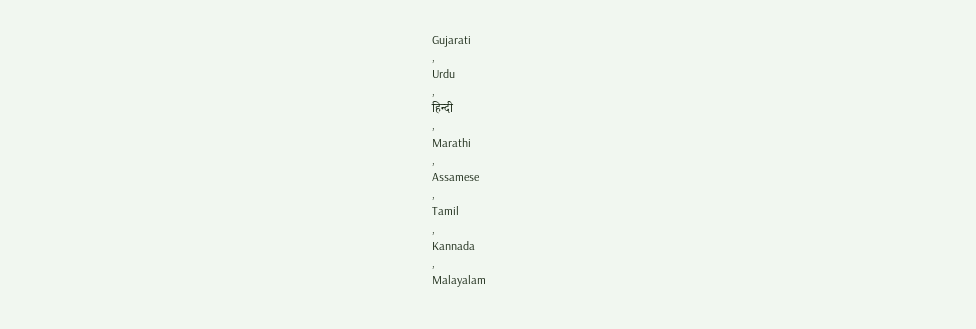Gujarati
,
Urdu
,
हिन्दी
,
Marathi
,
Assamese
,
Tamil
,
Kannada
,
Malayalam